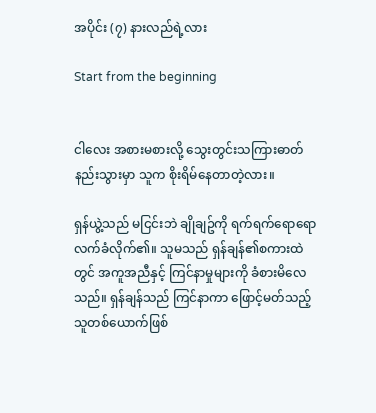အပိုင်း (၇) နားလည်ရဲ့လား

Start from the beginning


ငါလေး အစားမစားလို့ သွေးတွင်းသကြားဓာတ်နည်းသွားမှာ သူက စိုးရိမ်နေတာတဲ့လား။

ရှန်ယွဲ့သည် မငြင်းဘဲ ချိုချဥ်ကို ရက်ရက်ရောရော လက်ခံလိုက်၏။ သူမသည် ရှန်ချန်၏စကားထဲတွင် အကူအညီနှင့် ကြင်နာမှုများကို ခံစားမိလေသည်။ ရှန်ချန်သည် ကြင်နာကာ ဖြောင့်မတ်သည့် သူတစ်ယောက်ဖြစ်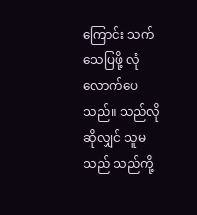ကြောင်း သက်သေပြဖို့ လုံလောက်ပေသည်။ သည်လိုဆိုလျှင် သူမသည် သည်ကို့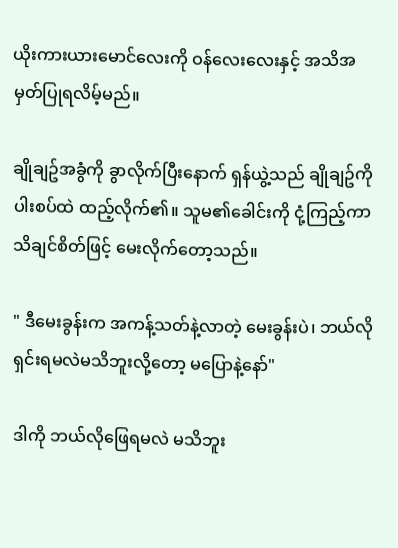ယိုးကားယားမောင်လေးကို ဝန်လေးလေးနှင့် အသိအမှတ်ပြုရလိမ့်မည်။

ချိုချဥ်အခွံကို ခွာလိုက်ပြီးနောက် ရှန်ယွဲ့သည် ချိုချဥ်ကို ပါးစပ်ထဲ ထည့်လိုက်၏။ သူမ၏ခေါင်းကို ငုံ့ကြည့်ကာ သိချင်စိတ်ဖြင့် မေးလိုက်တော့သည်။

" ဒီမေးခွန်းက အကန့်သတ်နဲ့လာတဲ့ မေးခွန်းပဲ၊ ဘယ်လိုရှင်းရမလဲမသိဘူးလို့တော့ မပြောနဲ့နော်"

ဒါကို ဘယ်လိုဖြေရမလဲ မသိဘူး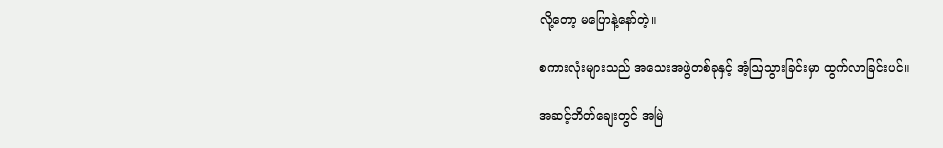လို့တော့ မပြောနဲ့နော်တဲ့။

စကားလုံးများသည် အသေးအဖွဲတစ်ခုနှင့် အံ့ဩသွားခြင်းမှာ ထွက်လာခြင်းပင်။

အဆင့်ဘိတ်ချေးတွင် အမြဲ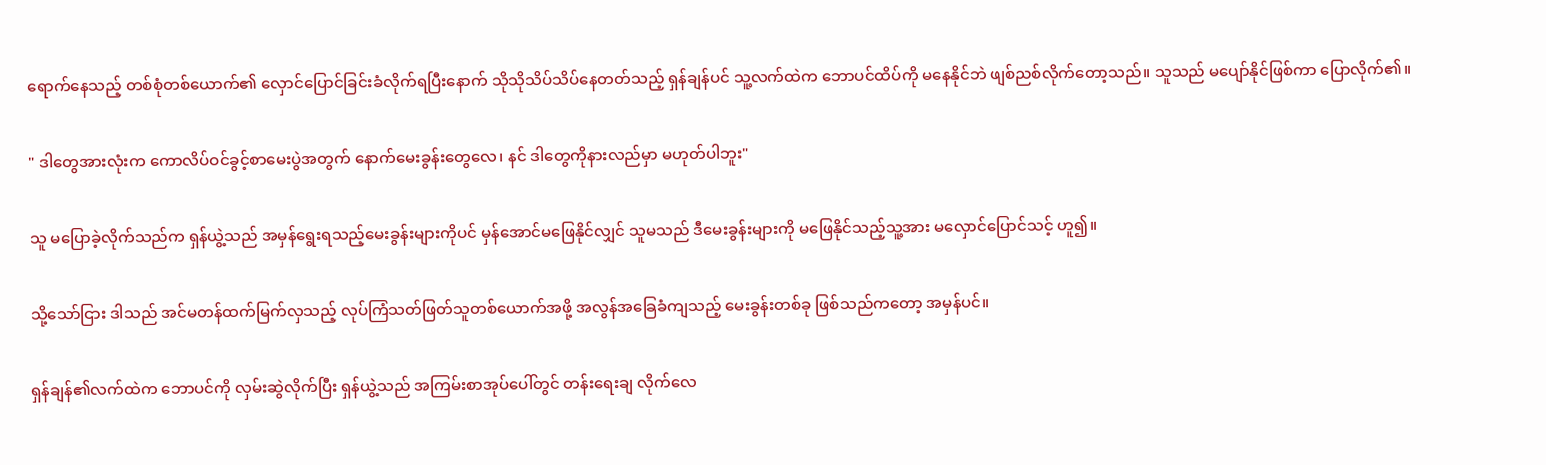ရောက်နေသည့် တစ်စုံတစ်ယောက်၏ လှောင်ပြောင်ခြင်းခံလိုက်ရပြီးနောက် သိုသိုသိပ်သိပ်နေတတ်သည့် ရှန်ချန်ပင် သူ့လက်ထဲက ဘောပင်ထိပ်ကို မနေနိုင်ဘဲ ဖျစ်ညစ်လိုက်တော့သည်။ သူသည် မပျော်နိုင်ဖြစ်ကာ ပြောလိုက်၏။

" ဒါတွေအားလုံးက ကောလိပ်ဝင်ခွင့်စာမေးပွဲအတွက် နောက်မေးခွန်းတွေလေ၊ နင် ဒါတွေကိုနားလည်မှာ မဟုတ်ပါဘူး"

သူ မပြောခဲ့လိုက်သည်က ရှန်ယွဲ့သည် အမှန်ရွေးရသည့်မေးခွန်းများကိုပင် မှန်အောင်မဖြေနိုင်လျှင် သူမသည် ဒီမေးခွန်းများကို မဖြေနိုင်သည့်သူ့အား မလှောင်ပြောင်သင့် ဟူ၍။

သို့သော်ငြား ဒါသည် အင်မတန်ထက်မြက်လှသည့် လုပ်ကြံသတ်ဖြတ်သူတစ်ယောက်အဖို့ အလွန်အခြေခံကျသည့် မေးခွန်းတစ်ခု ဖြစ်သည်ကတော့ အမှန်ပင်။

ရှန်ချန်၏လက်ထဲက ဘောပင်ကို လှမ်းဆွဲလိုက်ပြီး ရှန်ယွဲ့သည် အကြမ်းစာအုပ်ပေါ်တွင် တန်းရေးချ လိုက်လေ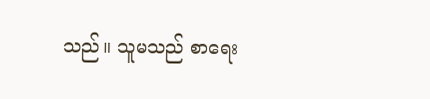သည်။ သူမသည် စာရေး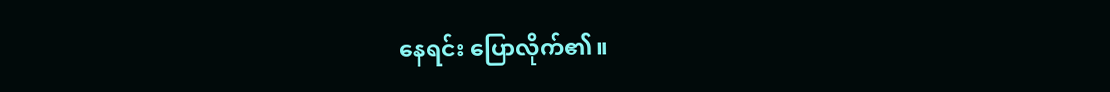နေရင်း ပြောလိုက်၏။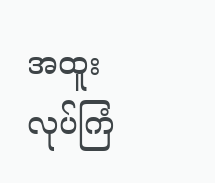အထူးလုပ်ကြံ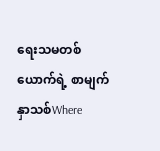ရေးသမတစ်ယောက်ရဲ့ စာမျက်နှာသစ်Where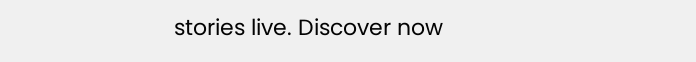stories live. Discover now